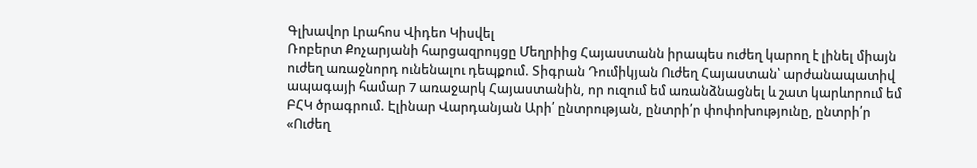Գլխավոր Լրահոս Վիդեո Կիսվել
Ռոբերտ Քոչարյանի հարցազրույցը Մեղրիից Հայաստանն իրապես ուժեղ կարող է լինել միայն ուժեղ առաջնորդ ունենալու դեպքում. Տիգրան Դումիկյան Ուժեղ Հայաստան՝ արժանապատիվ ապագայի համար 7 առաջարկ Հայաստանին, որ ուզում եմ առանձնացնել և շատ կարևորում եմ ԲՀԿ ծրագրում. Էլինար Վարդանյան Արի՛ ընտրության, ընտրի՛ր փոփոխությունը, ընտրի՛ր «Ուժեղ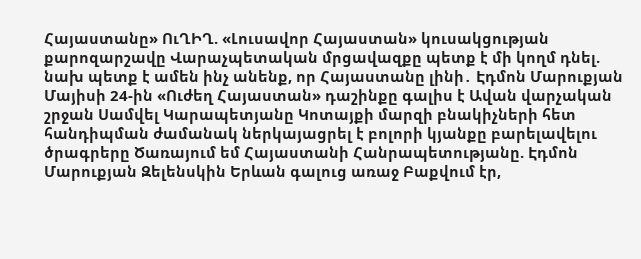Հայաստանը» ՈւՂԻՂ. «Լուսավոր Հայաստան» կուսակցության քարոզարշավը Վարաչպետական մրցավազքը պետք է մի կողմ դնել. նախ պետք է ամեն ինչ անենք, որ Հայաստանը լինի․ Էդմոն Մարուքյան Մայիսի 24-ին «Ուժեղ Հայաստան» դաշինքը գալիս է Ավան վարչական շրջան Սամվել Կարապետյանը Կոտայքի մարզի բնակիչների հետ հանդիպման ժամանակ ներկայացրել է բոլորի կյանքը բարելավելու ծրագրերը Ծառայում եմ Հայաստանի Հանրապետությանը. Էդմոն Մարուքյան Զելենսկին Երևան գալուց առաջ Բաքվում էր,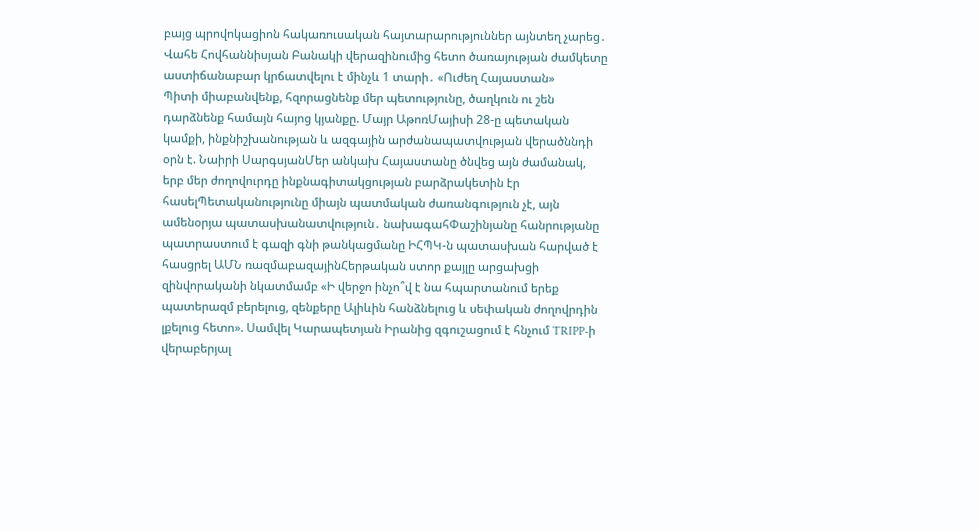բայց պրովոկացիոն հակառուսական հայտարարություններ այնտեղ չարեց․ Վահե Հովհաննիսյան Բանակի վերազինումից հետո ծառայության ժամկետը աստիճանաբար կրճատվելու է մինչև 1 տարի․ «Ուժեղ Հայաստան»
Պիտի միաբանվենք, հզորացնենք մեր պետությունը, ծաղկուն ու շեն դարձնենք համայն հայոց կյանքը. Մայր ԱթոռՄայիսի 28-ը պետական կամքի, ինքնիշխանության և ազգային արժանապատվության վերածննդի օրն է. Նաիրի ՍարգսյանՄեր անկախ Հայաստանը ծնվեց այն ժամանակ, երբ մեր ժողովուրդը ինքնագիտակցության բարձրակետին էր հասելՊետականությունը միայն պատմական ժառանգություն չէ, այն ամենօրյա պատասխանատվություն․ նախագահՓաշինյանը հանրությանը պատրաստում է գազի գնի թանկացմանը ԻՀՊԿ-ն պատասխան հարված է հասցրել ԱՄՆ ռազմաբազայինՀերթական ստոր քայլը արցախցի զինվորականի նկատմամբ «Ի վերջո ինչո՞վ է նա հպարտանում երեք պատերազմ բերելուց, զենքերը Ալիևին հանձնելուց և սեփական ժողովրդին լքելուց հետո». Սամվել Կարապետյան Իրանից զգուշացում է հնչում TRIPP-ի վերաբերյալ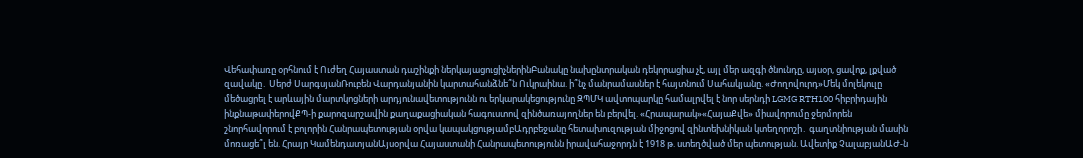Վեհափառը օրհնում է Ուժեղ Հայաստան դաշինքի ներկայացուցիչներինԲանակը նախընտրական դեկորացիա չէ, այլ մեր ազգի ծնունդը, այսօր, ցավոք, լքված զավակը․ Սերժ ՍարգսյանՌուբեն Վարդանյանին կարտահանձնե՞ն Ուկրաինա. ի՞նչ մանրամասներ է հայտնում Սահակյանը. «Ժողովուրդ»Մեկ մոլեկուլը մեծացրել է արևային մարտկոցների արդյունավետությունն ու երկարակեցությունը ԶՊՄԿ ավտոպարկը համալրվել է նոր սերնդի LGMG RTH100 հիբրիդային ինքնաթափերովՔՊ-ի քարոզարշավին քաղաքացիական հագուստով զինծառայողներ են բերվել. «Հրապարակ»«ՀայաՔվե» միավորումը ջերմորեն շնորհավորում է բոլորին Հանրապետության օրվա կապակցությամբԱդրբեջանը հետախուզության միջոցով զինտեխնիկան կտեղորոշի․ գաղտնիության մասին մոռացե՞լ են. Հրայր ԿամենդատյանԱյսօրվա Հայաստանի Հանրապետությունն իրավահաջորդն է 1918 թ. ստեղծված մեր պետության. Ավետիք ՉալաբյանԱԺ-ն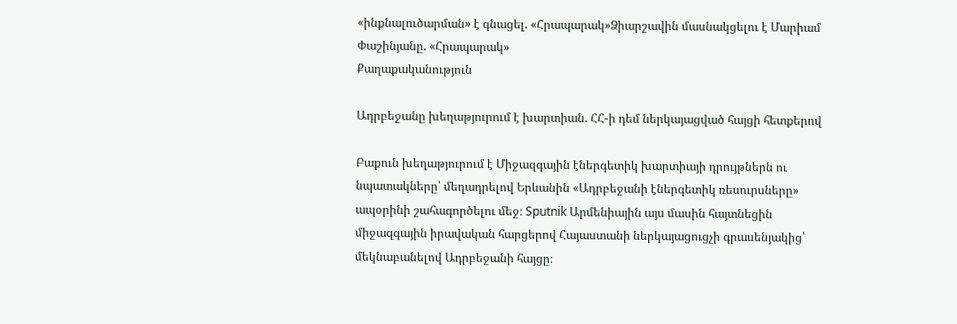«ինքնալուծարման» է գնացել. «Հրապարակ»Ձիարշավին մասնակցելու է Մարիամ Փաշինյանը. «Հրապարակ»
Քաղաքականություն

Ադրբեջանը խեղաթյուրում է խարտիան. ՀՀ-ի դեմ ներկայացված հայցի հետքերով

Բաքուն խեղաթյուրում է Միջազգային էներգետիկ խարտիայի դրույթներն ու նպատակները՝ մեղադրելով Երևանին «Ադրբեջանի էներգետիկ ռեսուրսները» ապօրինի շահագործելու մեջ։ Sputnik Արմենիային այս մասին հայտնեցին միջազգային իրավական հարցերով Հայաստանի ներկայացուցչի գրասենյակից՝ մեկնաբանելով Ադրբեջանի հայցը։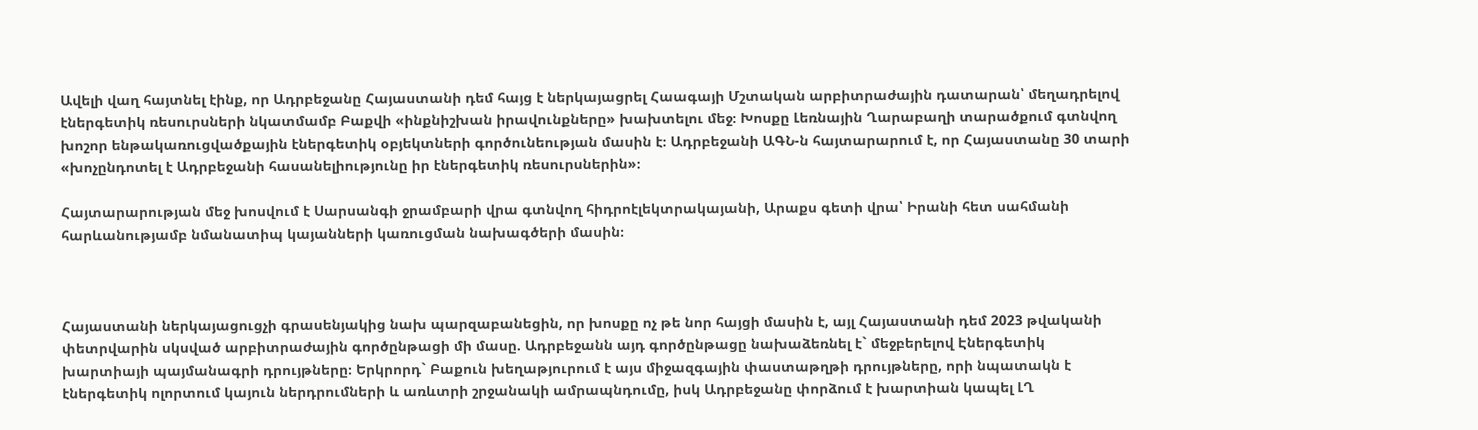Ավելի վաղ հայտնել էինք, որ Ադրբեջանը Հայաստանի դեմ հայց է ներկայացրել Հաագայի Մշտական արբիտրաժային դատարան՝ մեղադրելով էներգետիկ ռեսուրսների նկատմամբ Բաքվի «ինքնիշխան իրավունքները» խախտելու մեջ։ Խոսքը Լեռնային Ղարաբաղի տարածքում գտնվող խոշոր ենթակառուցվածքային էներգետիկ օբյեկտների գործունեության մասին է։ Ադրբեջանի ԱԳՆ-ն հայտարարում է, որ Հայաստանը 30 տարի «խոչընդոտել է Ադրբեջանի հասանելիությունը իր էներգետիկ ռեսուրսներին»։

Հայտարարության մեջ խոսվում է Սարսանգի ջրամբարի վրա գտնվող հիդրոէլեկտրակայանի, Արաքս գետի վրա՝ Իրանի հետ սահմանի հարևանությամբ նմանատիպ կայանների կառուցման նախագծերի մասին։



Հայաստանի ներկայացուցչի գրասենյակից նախ պարզաբանեցին, որ խոսքը ոչ թե նոր հայցի մասին է, այլ Հայաստանի դեմ 2023 թվականի փետրվարին սկսված արբիտրաժային գործընթացի մի մասը. Ադրբեջանն այդ գործընթացը նախաձեռնել է` մեջբերելով Էներգետիկ խարտիայի պայմանագրի դրույթները։ Երկրորդ` Բաքուն խեղաթյուրում է այս միջազգային փաստաթղթի դրույթները, որի նպատակն է էներգետիկ ոլորտում կայուն ներդրումների և առևտրի շրջանակի ամրապնդումը, իսկ Ադրբեջանը փորձում է խարտիան կապել ԼՂ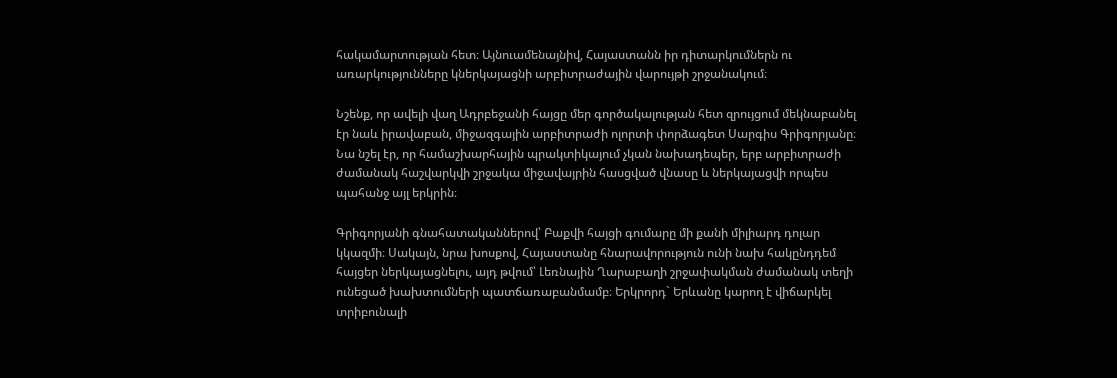հակամարտության հետ։ Այնուամենայնիվ, Հայաստանն իր դիտարկումներն ու առարկությունները կներկայացնի արբիտրաժային վարույթի շրջանակում։

Նշենք, որ ավելի վաղ Ադրբեջանի հայցը մեր գործակալության հետ զրույցում մեկնաբանել էր նաև իրավաբան, միջազգային արբիտրաժի ոլորտի փորձագետ Սարգիս Գրիգորյանը։ Նա նշել էր, որ համաշխարհային պրակտիկայում չկան նախադեպեր, երբ արբիտրաժի ժամանակ հաշվարկվի շրջակա միջավայրին հասցված վնասը և ներկայացվի որպես պահանջ այլ երկրին։

Գրիգորյանի գնահատականներով՝ Բաքվի հայցի գումարը մի քանի միլիարդ դոլար կկազմի։ Սակայն, նրա խոսքով, Հայաստանը հնարավորություն ունի նախ հակընդդեմ հայցեր ներկայացնելու, այդ թվում՝ Լեռնային Ղարաբաղի շրջափակման ժամանակ տեղի ունեցած խախտումների պատճառաբանմամբ։ Երկրորդ` Երևանը կարող է վիճարկել տրիբունալի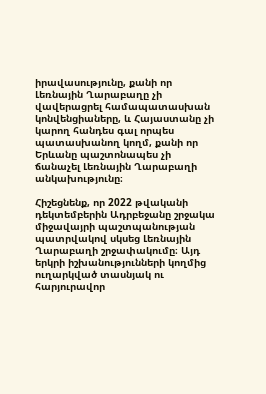իրավասությունը, քանի որ Լեռնային Ղարաբաղը չի վավերացրել համապատասխան կոնվենցիաները, և Հայաստանը չի կարող հանդես գալ որպես պատասխանող կողմ, քանի որ Երևանը պաշտոնապես չի ճանաչել Լեռնային Ղարաբաղի անկախությունը։

Հիշեցնենք, որ 2022 թվականի դեկտեմբերին Ադրբեջանը շրջակա միջավայրի պաշտպանության պատրվակով սկսեց Լեռնային Ղարաբաղի շրջափակումը։ Այդ երկրի իշխանությունների կողմից ուղարկված տասնյակ ու հարյուրավոր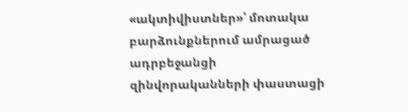«ակտիվիստներ»՝ մոտակա բարձունքներում ամրացած ադրբեջանցի զինվորականների փաստացի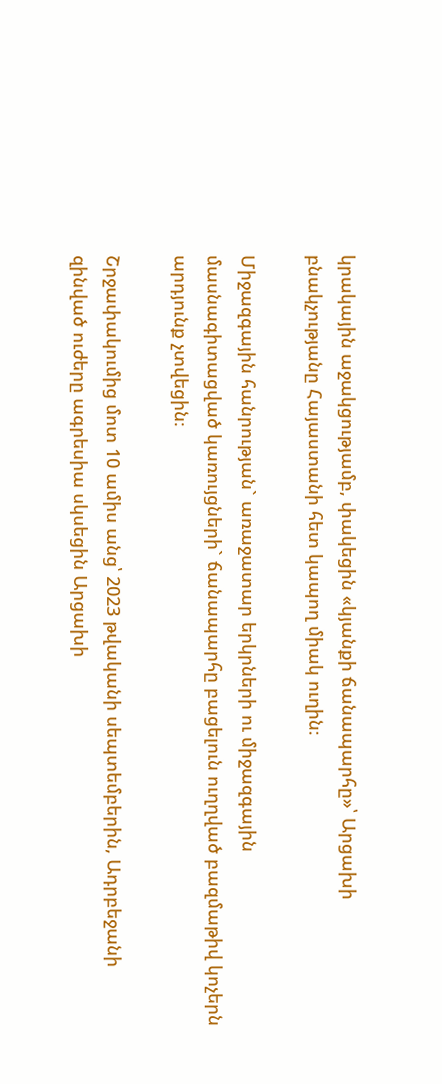կրակային աջակցությամբ, փակեցին «կյանքի ճանապարհը»՝ Արցախի բնակչությանը Հայաստանի հետ կապող միակ ուղին։

Միջազգային հանրության` առաջատար երկրների ու միջազգային մասնագիտացված կառույցների` ճանապարհը բացելուն ուղղված բազմաթիվ կոչերն արդյունք չտվեցին։

Շրջափակումից մոտ 10 ամիս անց՝ 2023 թվականի սեպտեմբերին, Ադրբեջանի զինված ուժերը ագրեսիա սկսեցին Արցախի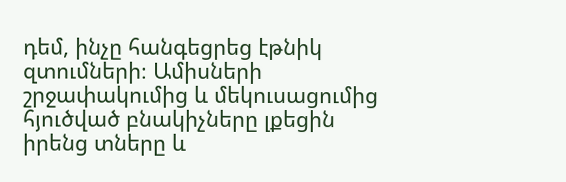դեմ, ինչը հանգեցրեց էթնիկ զտումների։ Ամիսների շրջափակումից և մեկուսացումից հյուծված բնակիչները լքեցին իրենց տները և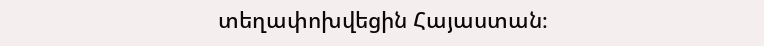տեղափոխվեցին Հայաստան։